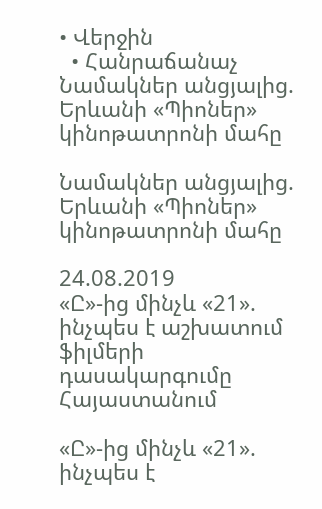• Վերջին
  • Հանրաճանաչ
Նամակներ անցյալից. Երևանի «Պիոներ» կինոթատրոնի մահը

Նամակներ անցյալից. Երևանի «Պիոներ» կինոթատրոնի մահը

24.08.2019
«Ը»-ից մինչև «21». ինչպես է աշխատում ֆիլմերի դասակարգումը Հայաստանում

«Ը»-ից մինչև «21». ինչպես է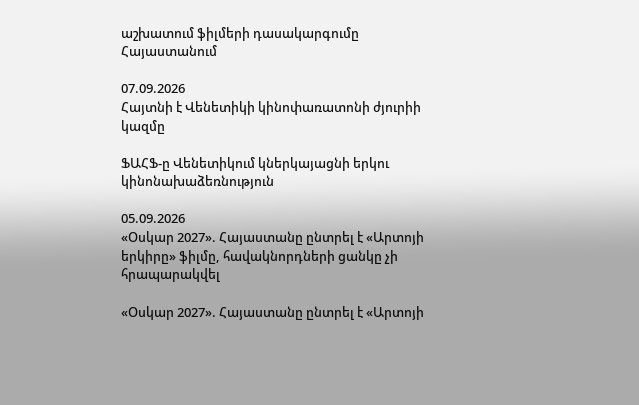աշխատում ֆիլմերի դասակարգումը Հայաստանում

07.09.2026
Հայտնի է Վենետիկի կինոփառատոնի ժյուրիի կազմը

ՖԱՀՖ-ը Վենետիկում կներկայացնի երկու կինոնախաձեռնություն

05.09.2026
«Օսկար 2027». Հայաստանը ընտրել է «Արտոյի երկիրը» ֆիլմը, հավակնորդների ցանկը չի հրապարակվել

«Օսկար 2027». Հայաստանը ընտրել է «Արտոյի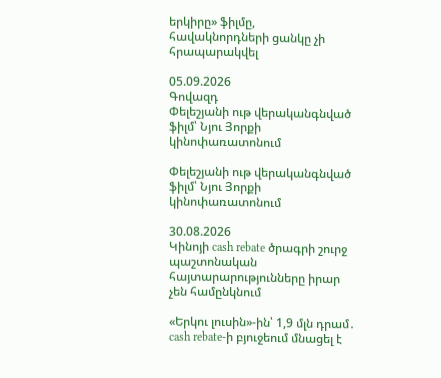երկիրը» ֆիլմը, հավակնորդների ցանկը չի հրապարակվել

05.09.2026
Գովազդ
Փելեշյանի ութ վերականգնված ֆիլմ՝ Նյու Յորքի կինոփառատոնում

Փելեշյանի ութ վերականգնված ֆիլմ՝ Նյու Յորքի կինոփառատոնում

30.08.2026
Կինոյի cash rebate ծրագրի շուրջ պաշտոնական հայտարարությունները իրար չեն համընկնում

«Երկու լուսին»-ին՝ 1,9 մլն դրամ․ cash rebate-ի բյուջեում մնացել է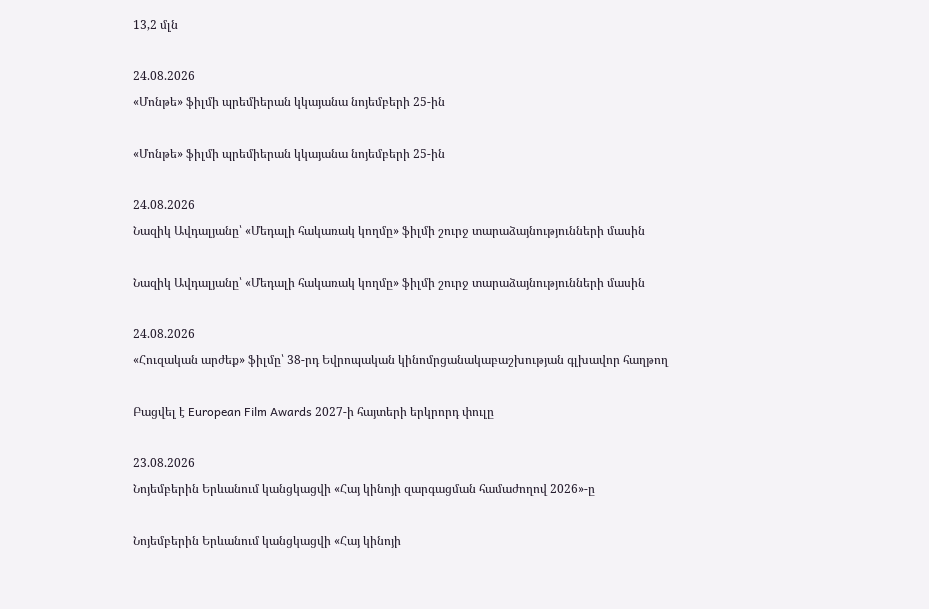13,2 մլն

24.08.2026
«Մոնթե» ֆիլմի պրեմիերան կկայանա նոյեմբերի 25-ին

«Մոնթե» ֆիլմի պրեմիերան կկայանա նոյեմբերի 25-ին

24.08.2026
Նազիկ Ավդալյանը՝ «Մեդալի հակառակ կողմը» ֆիլմի շուրջ տարաձայնությունների մասին

Նազիկ Ավդալյանը՝ «Մեդալի հակառակ կողմը» ֆիլմի շուրջ տարաձայնությունների մասին

24.08.2026
«Հուզական արժեք» ֆիլմը՝ 38-րդ Եվրոպական կինոմրցանակաբաշխության գլխավոր հաղթող

Բացվել է European Film Awards 2027-ի հայտերի երկրորդ փուլը

23.08.2026
Նոյեմբերին Երևանում կանցկացվի «Հայ կինոյի զարգացման համաժողով 2026»-ը

Նոյեմբերին Երևանում կանցկացվի «Հայ կինոյի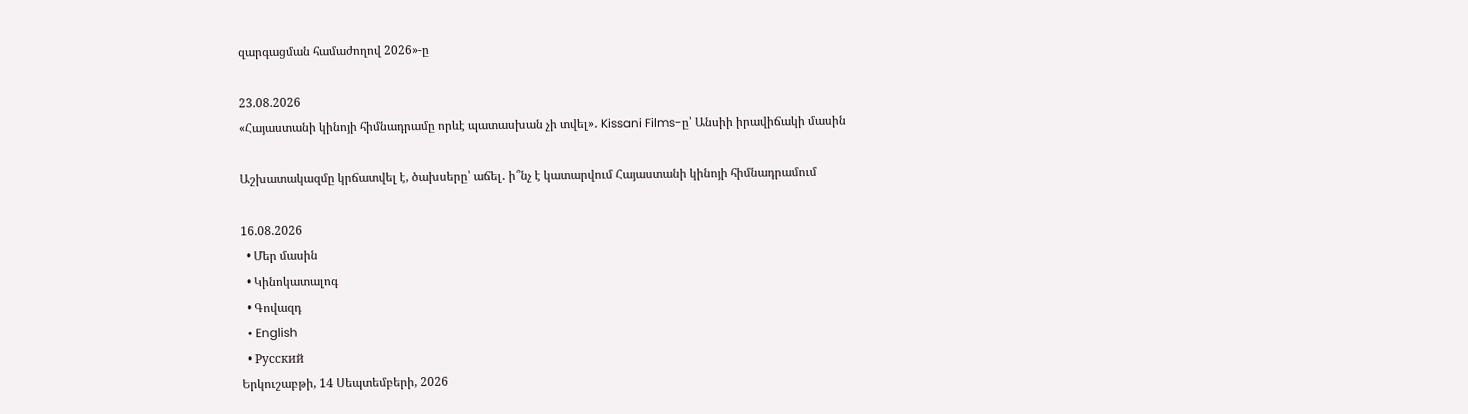զարգացման համաժողով 2026»-ը

23.08.2026
«Հայաստանի կինոյի հիմնադրամը որևէ պատասխան չի տվել»․ Kissani Films-ը՝ Անսիի իրավիճակի մասին

Աշխատակազմը կրճատվել է, ծախսերը՝ աճել․ ի՞նչ է կատարվում Հայաստանի կինոյի հիմնադրամում

16.08.2026
  • Մեր մասին
  • Կինոկատալոգ
  • Գովազդ
  • English
  • Русский
Երկուշաբթի, 14 Սեպտեմբերի, 2026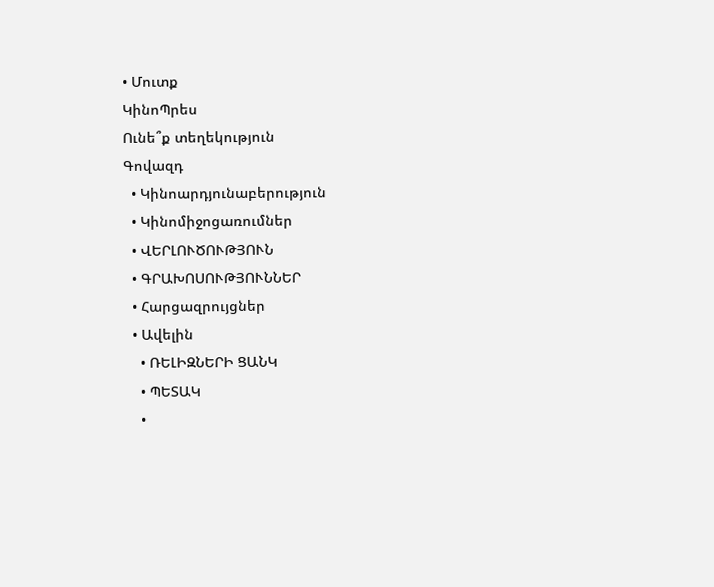• Մուտք
ԿինոՊրես
Ունե՞ք տեղեկություն
Գովազդ
  • Կինոարդյունաբերություն
  • Կինոմիջոցառումներ
  • ՎԵՐԼՈՒԾՈՒԹՅՈՒՆ
  • ԳՐԱԽՈՍՈՒԹՅՈՒՆՆԵՐ
  • Հարցազրույցներ
  • Ավելին
    • ՌԵԼԻԶՆԵՐԻ ՑԱՆԿ
    • ՊԵՏԱԿ
    •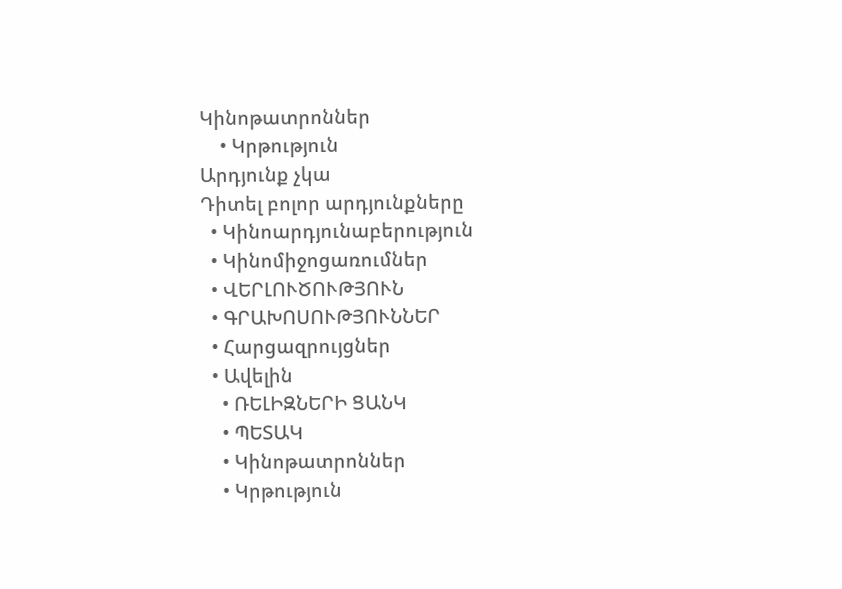Կինոթատրոններ
    • Կրթություն
Արդյունք չկա
Դիտել բոլոր արդյունքները
  • Կինոարդյունաբերություն
  • Կինոմիջոցառումներ
  • ՎԵՐԼՈՒԾՈՒԹՅՈՒՆ
  • ԳՐԱԽՈՍՈՒԹՅՈՒՆՆԵՐ
  • Հարցազրույցներ
  • Ավելին
    • ՌԵԼԻԶՆԵՐԻ ՑԱՆԿ
    • ՊԵՏԱԿ
    • Կինոթատրոններ
    • Կրթություն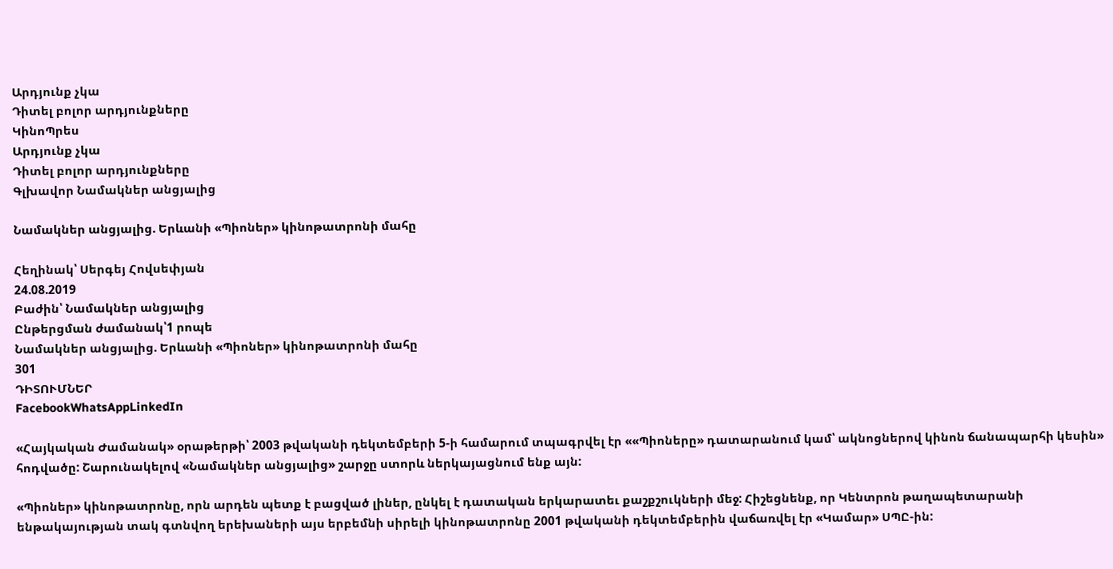Արդյունք չկա
Դիտել բոլոր արդյունքները
ԿինոՊրես
Արդյունք չկա
Դիտել բոլոր արդյունքները
Գլխավոր Նամակներ անցյալից

Նամակներ անցյալից. Երևանի «Պիոներ» կինոթատրոնի մահը

Հեղինակ՝ Սերգեյ Հովսեփյան
24.08.2019
Բաժին՝ Նամակներ անցյալից
Ընթերցման ժամանակ՝1 րոպե
Նամակներ անցյալից. Երևանի «Պիոներ» կինոթատրոնի մահը
301
ԴԻՏՈՒՄՆԵՐ
FacebookWhatsAppLinkedIn

«Հայկական Ժամանակ» օրաթերթի՝ 2003 թվականի դեկտեմբերի 5-ի համարում տպագրվել էր ««Պիոները» դատարանում կամ՝ ակնոցներով կինոն ճանապարհի կեսին» հոդվածը: Շարունակելով «Նամակներ անցյալից» շարջը ստորև ներկայացնում ենք այն:

«Պիոներ» կինոթատրոնը, որն արդեն պետք է բացված լիներ, ընկել է դատական երկարատեւ քաշքշուկների մեջ: Հիշեցնենք, որ Կենտրոն թաղապետարանի ենթակայության տակ գտնվող երեխաների այս երբեմնի սիրելի կինոթատրոնը 2001 թվականի դեկտեմբերին վաճառվել էր «Կամար» ՍՊԸ-ին: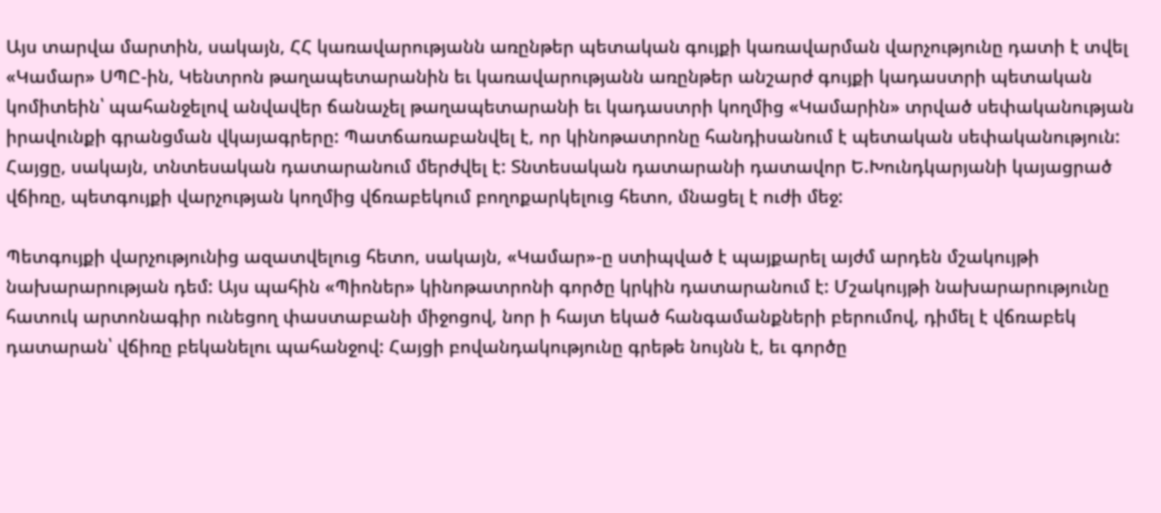Այս տարվա մարտին, սակայն, ՀՀ կառավարությանն առընթեր պետական գույքի կառավարման վարչությունը դատի է տվել «Կամար» ՍՊԸ-ին, Կենտրոն թաղապետարանին եւ կառավարությանն առընթեր անշարժ գույքի կադաստրի պետական կոմիտեին՝ պահանջելով անվավեր ճանաչել թաղապետարանի եւ կադաստրի կողմից «Կամարին» տրված սեփականության իրավունքի գրանցման վկայագրերը: Պատճառաբանվել է, որ կինոթատրոնը հանդիսանում է պետական սեփականություն: Հայցը, սակայն, տնտեսական դատարանում մերժվել է: Տնտեսական դատարանի դատավոր Ե.Խունդկարյանի կայացրած վճիռը, պետգույքի վարչության կողմից վճռաբեկում բողոքարկելուց հետո, մնացել է ուժի մեջ:

Պետգույքի վարչությունից ազատվելուց հետո, սակայն, «Կամար»-ը ստիպված է պայքարել այժմ արդեն մշակույթի նախարարության դեմ: Այս պահին «Պիոներ» կինոթատրոնի գործը կրկին դատարանում է: Մշակույթի նախարարությունը հատուկ արտոնագիր ունեցող փաստաբանի միջոցով, նոր ի հայտ եկած հանգամանքների բերումով, դիմել է վճռաբեկ դատարան՝ վճիռը բեկանելու պահանջով: Հայցի բովանդակությունը գրեթե նույնն է, եւ գործը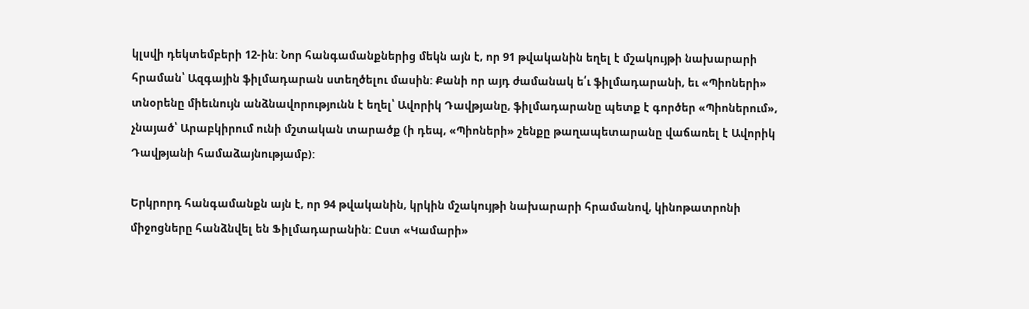կլսվի դեկտեմբերի 12-ին: Նոր հանգամանքներից մեկն այն է, որ 91 թվականին եղել է մշակույթի նախարարի հրաման՝ Ազգային ֆիլմադարան ստեղծելու մասին: Քանի որ այդ ժամանակ ե՛ւ ֆիլմադարանի, եւ «Պիոների» տնօրենը միեւնույն անձնավորությունն է եղել՝ Ավորիկ Դավթյանը, ֆիլմադարանը պետք է գործեր «Պիոներում», չնայած՝ Արաբկիրում ունի մշտական տարածք (ի դեպ, «Պիոների» շենքը թաղապետարանը վաճառել է Ավորիկ Դավթյանի համաձայնությամբ):

Երկրորդ հանգամանքն այն է, որ 94 թվականին, կրկին մշակույթի նախարարի հրամանով, կինոթատրոնի միջոցները հանձնվել են Ֆիլմադարանին: Ըստ «Կամարի»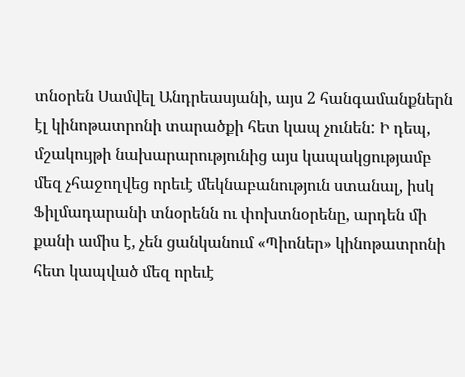տնօրեն Սամվել Անդրեասյանի, այս 2 հանգամանքներն էլ կինոթատրոնի տարածքի հետ կապ չունեն: Ի դեպ, մշակույթի նախարարությունից այս կապակցությամբ մեզ չհաջողվեց որեւէ մեկնաբանություն ստանալ, իսկ Ֆիլմադարանի տնօրենն ու փոխտնօրենը, արդեն մի քանի ամիս է, չեն ցանկանում «Պիոներ» կինոթատրոնի հետ կապված մեզ որեւէ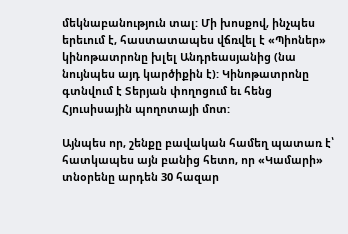մեկնաբանություն տալ: Մի խոսքով, ինչպես երեւում է, հաստատապես վճռվել է «Պիոներ» կինոթատրոնը խլել Անդրեասյանից (նա նույնպես այդ կարծիքին է): Կինոթատրոնը գտնվում է Տերյան փողոցում եւ հենց Հյուսիսային պողոտայի մոտ:

Այնպես որ, շենքը բավական համեղ պատառ է՝ հատկապես այն բանից հետո, որ «Կամարի» տնօրենը արդեն 30 հազար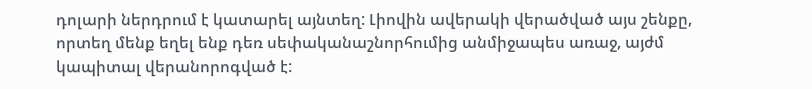դոլարի ներդրում է կատարել այնտեղ: Լիովին ավերակի վերածված այս շենքը, որտեղ մենք եղել ենք դեռ սեփականաշնորհումից անմիջապես առաջ, այժմ կապիտալ վերանորոգված է: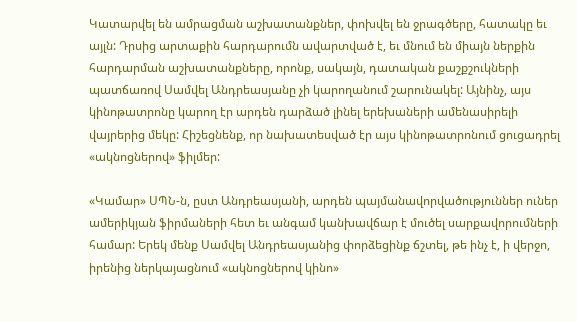Կատարվել են ամրացման աշխատանքներ, փոխվել են ջրագծերը, հատակը եւ այլն: Դրսից արտաքին հարդարումն ավարտված է, եւ մնում են միայն ներքին հարդարման աշխատանքները, որոնք, սակայն, դատական քաշքշուկների պատճառով Սամվել Անդրեասյանը չի կարողանում շարունակել: Այնինչ, այս կինոթատրոնը կարող էր արդեն դարձած լինել երեխաների ամենասիրելի վայրերից մեկը: Հիշեցնենք, որ նախատեսված էր այս կինոթատրոնում ցուցադրել «ակնոցներով» ֆիլմեր:

«Կամար» ՍՊՆ-ն, ըստ Անդրեասյանի, արդեն պայմանավորվածություններ ուներ ամերիկյան ֆիրմաների հետ եւ անգամ կանխավճար է մուծել սարքավորումների համար: Երեկ մենք Սամվել Անդրեասյանից փորձեցինք ճշտել, թե ինչ է, ի վերջո, իրենից ներկայացնում «ակնոցներով կինո»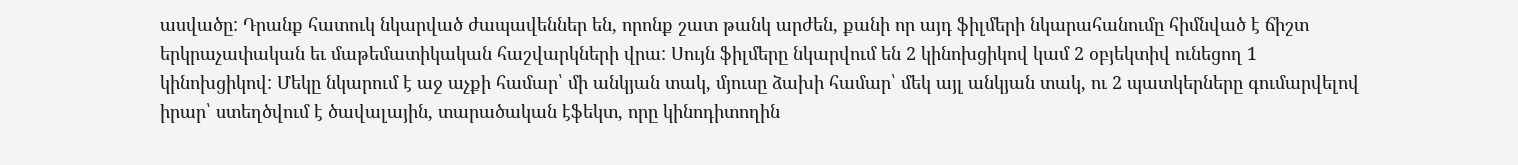ասվածը: Դրանք հատուկ նկարված ժապավեններ են, որոնք շատ թանկ արժեն, քանի որ այդ ֆիլմերի նկարահանումը հիմնված է ճիշտ երկրաչափական եւ մաթեմատիկական հաշվարկների վրա: Սույն ֆիլմերը նկարվում են 2 կինոխցիկով կամ 2 օբյեկտիվ ունեցող 1 կինոխցիկով: Մեկը նկարում է աջ աչքի համար՝ մի անկյան տակ, մյուսը ձախի համար՝ մեկ այլ անկյան տակ, ու 2 պատկերները գումարվելով իրար՝ ստեղծվում է ծավալային, տարածական էֆեկտ, որը կինոդիտողին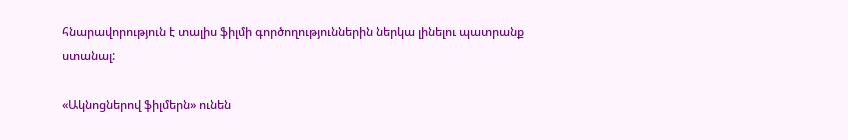հնարավորություն է տալիս ֆիլմի գործողություններին ներկա լինելու պատրանք ստանալ:

«Ակնոցներով ֆիլմերն» ունեն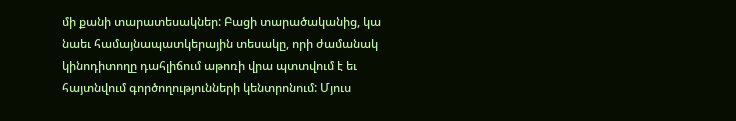մի քանի տարատեսակներ: Բացի տարածականից, կա նաեւ համայնապատկերային տեսակը, որի ժամանակ կինոդիտողը դահլիճում աթոռի վրա պտտվում է եւ հայտնվում գործողությունների կենտրոնում: Մյուս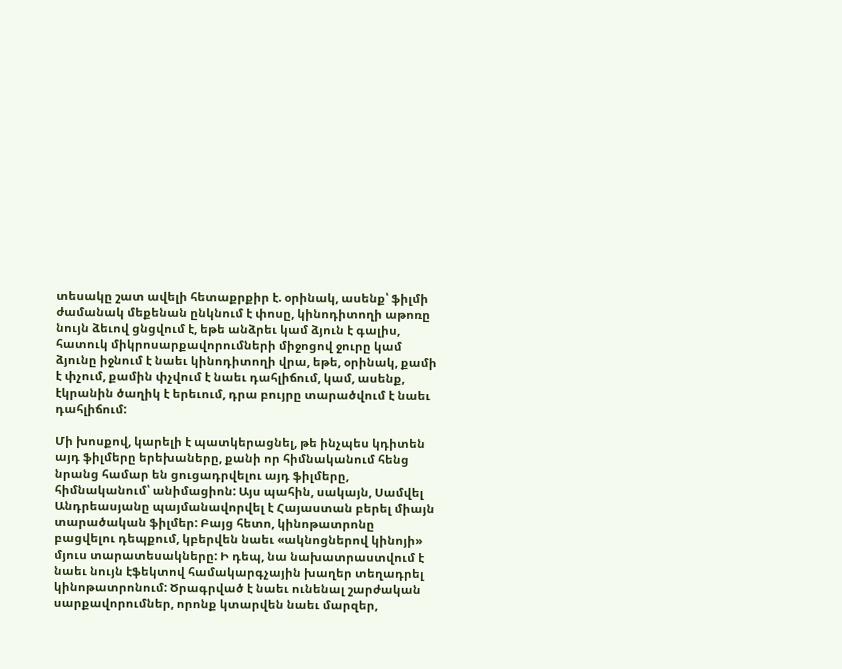տեսակը շատ ավելի հետաքրքիր է. օրինակ, ասենք՝ ֆիլմի ժամանակ մեքենան ընկնում է փոսը, կինոդիտողի աթոռը նույն ձեւով ցնցվում է, եթե անձրեւ կամ ձյուն է գալիս, հատուկ միկրոսարքավորումների միջոցով ջուրը կամ ձյունը իջնում է նաեւ կինոդիտողի վրա, եթե, օրինակ, քամի է փչում, քամին փչվում է նաեւ դահլիճում, կամ, ասենք, էկրանին ծաղիկ է երեւում, դրա բույրը տարածվում է նաեւ դահլիճում:

Մի խոսքով, կարելի է պատկերացնել, թե ինչպես կդիտեն այդ ֆիլմերը երեխաները, քանի որ հիմնականում հենց նրանց համար են ցուցադրվելու այդ ֆիլմերը, հիմնականում՝ անիմացիոն: Այս պահին, սակայն, Սամվել Անդրեասյանը պայմանավորվել է Հայաստան բերել միայն տարածական ֆիլմեր: Բայց հետո, կինոթատրոնը բացվելու դեպքում, կբերվեն նաեւ «ակնոցներով կինոյի» մյուս տարատեսակները: Ի դեպ, նա նախատրաստվում է նաեւ նույն էֆեկտով համակարգչային խաղեր տեղադրել կինոթատրոնում: Ծրագրված է նաեւ ունենալ շարժական սարքավորումներ, որոնք կտարվեն նաեւ մարզեր,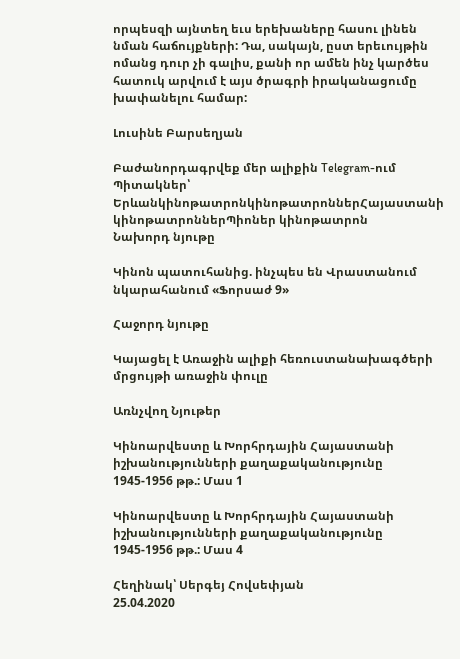որպեսզի այնտեղ եւս երեխաները հասու լինեն նման հաճույքների: Դա, սակայն, ըստ երեւույթին ոմանց դուր չի գալիս, քանի որ ամեն ինչ կարծես հատուկ արվում է այս ծրագրի իրականացումը խափանելու համար:

Լուսինե Բարսեղյան

Բաժանորդագրվեք մեր ալիքին Telegram-ում
Պիտակներ՝ ԵրևանկինոթատրոնկինոթատրոններՀայաստանի կինոթատրոններՊիոներ կինոթատրոն
Նախորդ նյութը

Կինոն պատուհանից. ինչպես են Վրաստանում նկարահանում «Ֆորսաժ 9»

Հաջորդ նյութը

Կայացել է Առաջին ալիքի հեռուստանախագծերի մրցույթի առաջին փուլը

Առնչվող Նյութեր

Կինոարվեստը և Խորհրդային Հայաստանի իշխանությունների քաղաքականությունը 1945-1956 թթ.: Մաս 1

Կինոարվեստը և Խորհրդային Հայաստանի իշխանությունների քաղաքականությունը 1945-1956 թթ.: Մաս 4

Հեղինակ՝ Սերգեյ Հովսեփյան
25.04.2020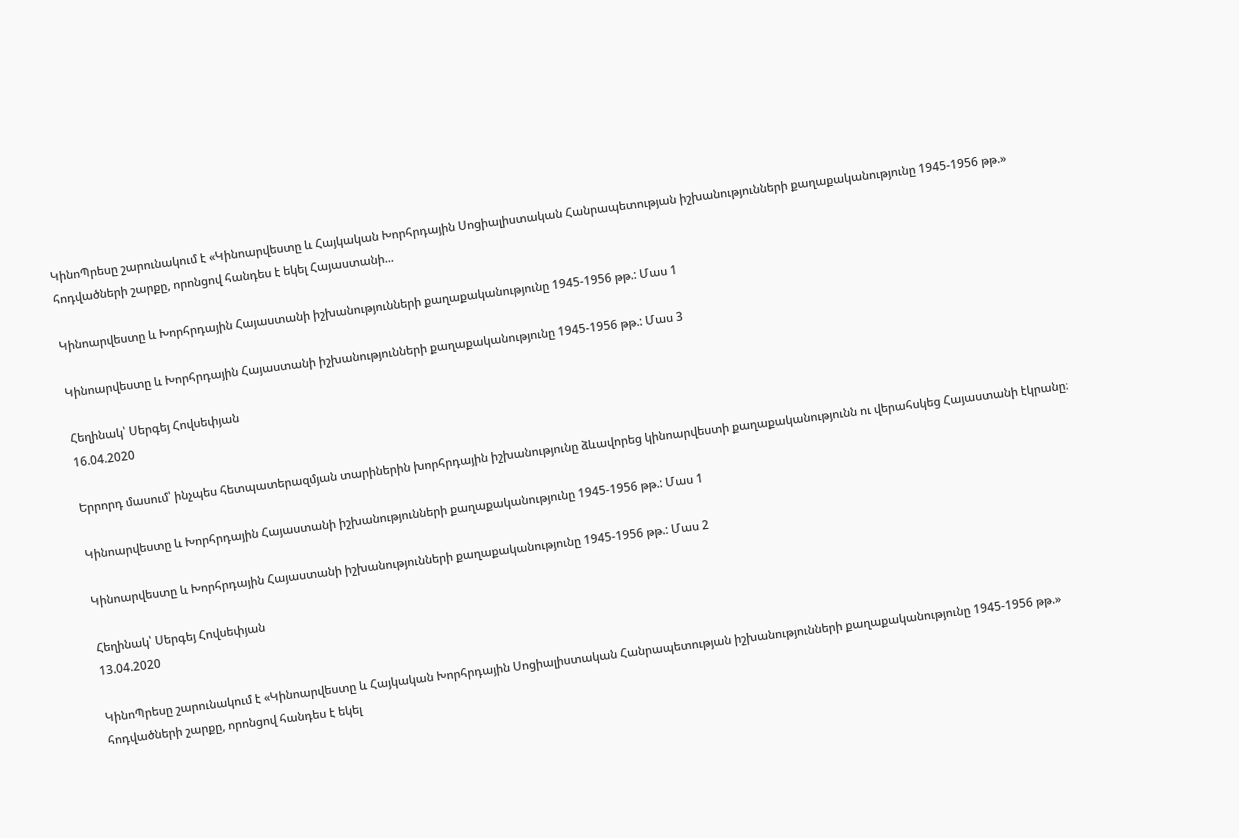ԿինոՊրեսը շարունակում է «Կինոարվեստը և Հայկական Խորհրդային Սոցիալիստական Հանրապետության իշխանությունների քաղաքականությունը 1945-1956 թթ.» հոդվածների շարքը, որոնցով հանդես է եկել Հայաստանի...

Կինոարվեստը և Խորհրդային Հայաստանի իշխանությունների քաղաքականությունը 1945-1956 թթ.: Մաս 1

Կինոարվեստը և Խորհրդային Հայաստանի իշխանությունների քաղաքականությունը 1945-1956 թթ.: Մաս 3

Հեղինակ՝ Սերգեյ Հովսեփյան
16.04.2020

Երրորդ մասում՝ ինչպես հետպատերազմյան տարիներին խորհրդային իշխանությունը ձևավորեց կինոարվեստի քաղաքականությունն ու վերահսկեց Հայաստանի էկրանը։

Կինոարվեստը և Խորհրդային Հայաստանի իշխանությունների քաղաքականությունը 1945-1956 թթ.: Մաս 1

Կինոարվեստը և Խորհրդային Հայաստանի իշխանությունների քաղաքականությունը 1945-1956 թթ.: Մաս 2

Հեղինակ՝ Սերգեյ Հովսեփյան
13.04.2020

ԿինոՊրեսը շարունակում է «Կինոարվեստը և Հայկական Խորհրդային Սոցիալիստական Հանրապետության իշխանությունների քաղաքականությունը 1945-1956 թթ.» հոդվածների շարքը, որոնցով հանդես է եկել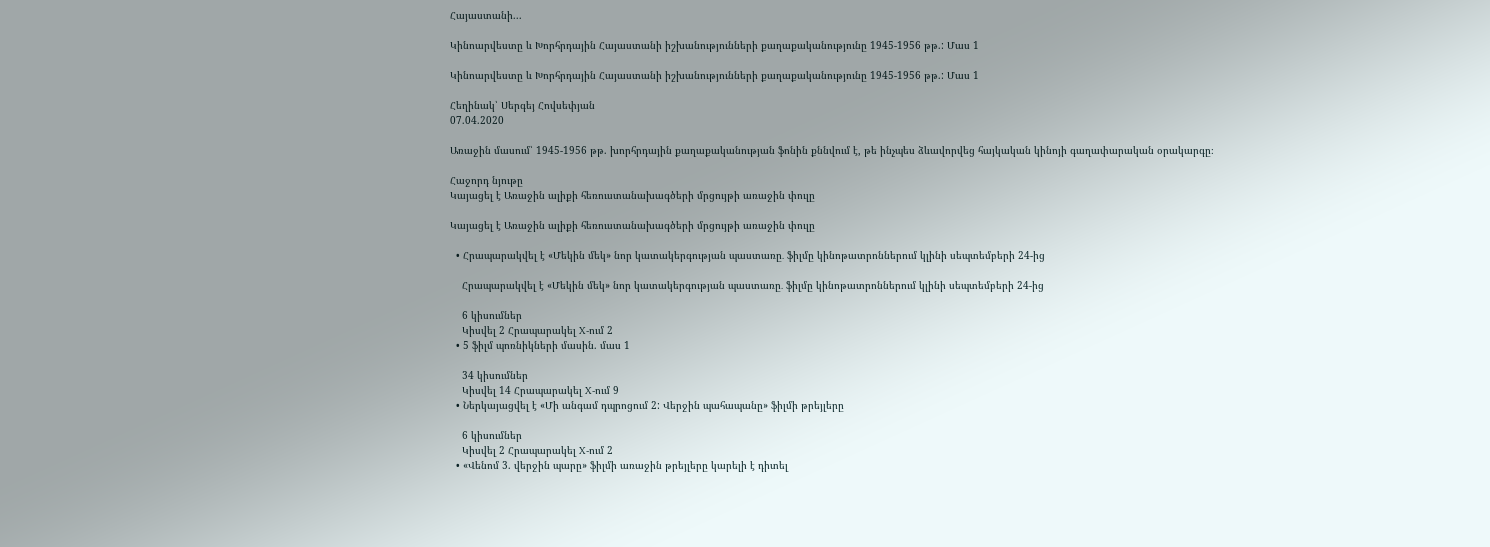Հայաստանի...

Կինոարվեստը և Խորհրդային Հայաստանի իշխանությունների քաղաքականությունը 1945-1956 թթ.: Մաս 1

Կինոարվեստը և Խորհրդային Հայաստանի իշխանությունների քաղաքականությունը 1945-1956 թթ.: Մաս 1

Հեղինակ՝ Սերգեյ Հովսեփյան
07.04.2020

Առաջին մասում՝ 1945-1956 թթ. խորհրդային քաղաքականության ֆոնին քննվում է, թե ինչպես ձևավորվեց հայկական կինոյի գաղափարական օրակարգը։

Հաջորդ նյութը
Կայացել է Առաջին ալիքի հեռուստանախագծերի մրցույթի առաջին փուլը

Կայացել է Առաջին ալիքի հեռուստանախագծերի մրցույթի առաջին փուլը

  • Հրապարակվել է «Մեկին մեկ» նոր կատակերգության պաստառը․ ֆիլմը կինոթատրոններում կլինի սեպտեմբերի 24-ից

    Հրապարակվել է «Մեկին մեկ» նոր կատակերգության պաստառը․ ֆիլմը կինոթատրոններում կլինի սեպտեմբերի 24-ից

    6 կիսումներ
    Կիսվել 2 Հրապարակել X-ում 2
  • 5 ֆիլմ պոռնիկների մասին. մաս 1

    34 կիսումներ
    Կիսվել 14 Հրապարակել X-ում 9
  • Ներկայացվել է «Մի անգամ դպրոցում 2: Վերջին պահապանը» ֆիլմի թրեյլերը

    6 կիսումներ
    Կիսվել 2 Հրապարակել X-ում 2
  • «Վենոմ 3. վերջին պարը» ֆիլմի առաջին թրեյլերը կարելի է դիտել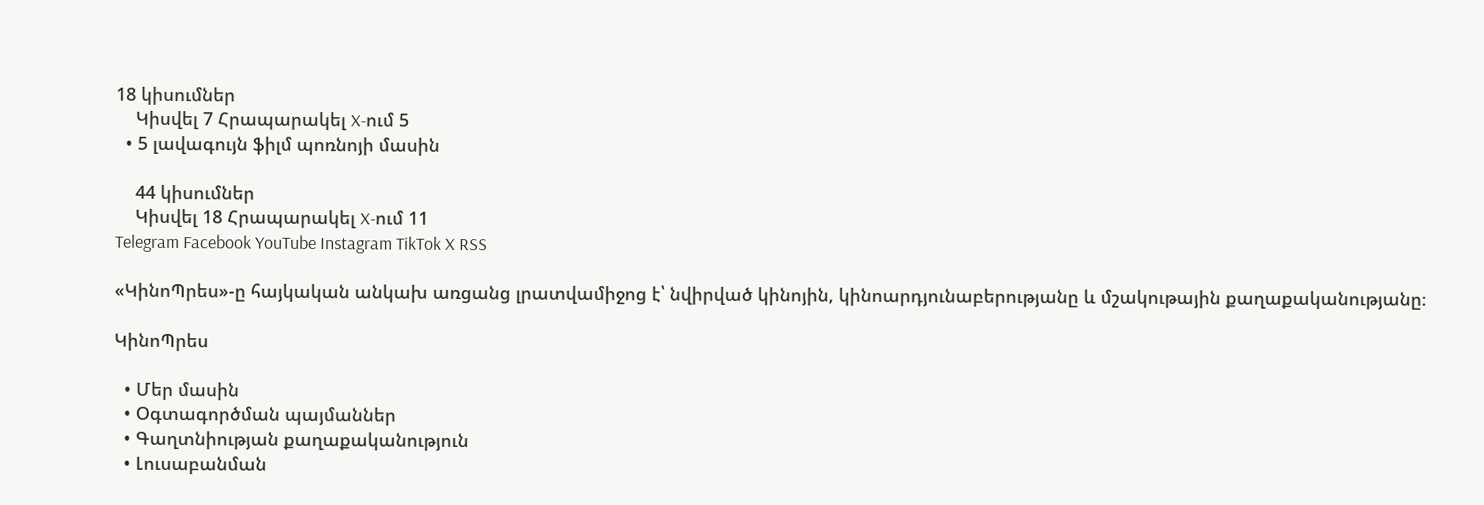18 կիսումներ
    Կիսվել 7 Հրապարակել X-ում 5
  • 5 լավագույն ֆիլմ պոռնոյի մասին

    44 կիսումներ
    Կիսվել 18 Հրապարակել X-ում 11
Telegram Facebook YouTube Instagram TikTok X RSS

«ԿինոՊրես»-ը հայկական անկախ առցանց լրատվամիջոց է՝ նվիրված կինոյին, կինոարդյունաբերությանը և մշակութային քաղաքականությանը։

ԿինոՊրես

  • Մեր մասին
  • Օգտագործման պայմաններ
  • Գաղտնիության քաղաքականություն
  • Լուսաբանման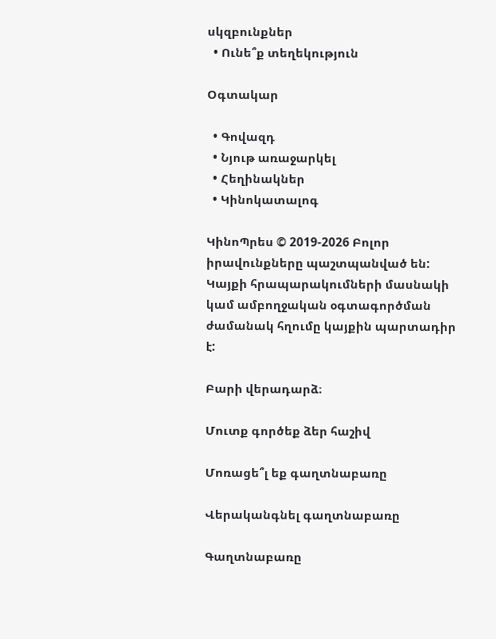սկզբունքներ
  • Ունե՞ք տեղեկություն

Օգտակար

  • Գովազդ
  • Նյութ առաջարկել
  • Հեղինակներ
  • Կինոկատալոգ

ԿինոՊրես © 2019-2026 Բոլոր իրավունքները պաշտպանված են: Կայքի հրապարակումների մասնակի կամ ամբողջական օգտագործման ժամանակ հղումը կայքին պարտադիր է:

Բարի վերադարձ։

Մուտք գործեք ձեր հաշիվ

Մոռացե՞լ եք գաղտնաբառը

Վերականգնել գաղտնաբառը

Գաղտնաբառը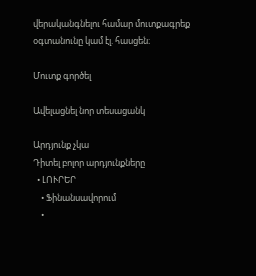վերականգնելու համար մուտքագրեք օգտանունը կամ էլ. հասցեն։

Մուտք գործել

Ավելացնել նոր տեսացանկ

Արդյունք չկա
Դիտել բոլոր արդյունքները
  • ԼՈՒՐԵՐ
    • Ֆինանսավորում
    •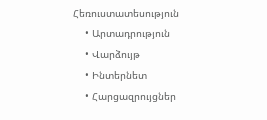Հեռուստատեսություն
    • Արտադրություն
    • Վարձույթ
    • Ինտերնետ
    • Հարցազրույցներ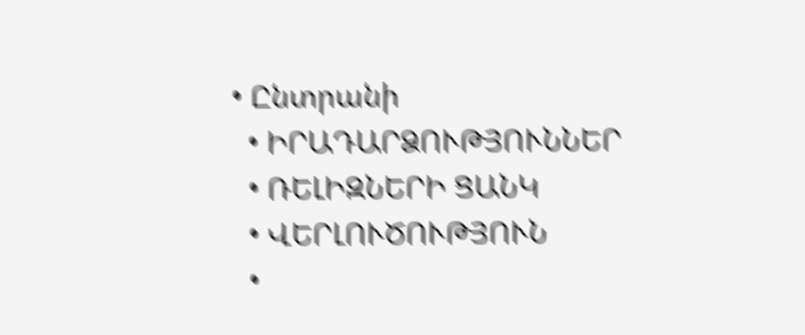• Ընտրանի
  • ԻՐԱԴԱՐՁՈՒԹՅՈՒՆՆԵՐ
  • ՌԵԼԻԶՆԵՐԻ ՑԱՆԿ
  • ՎԵՐԼՈՒԾՈՒԹՅՈՒՆ
  •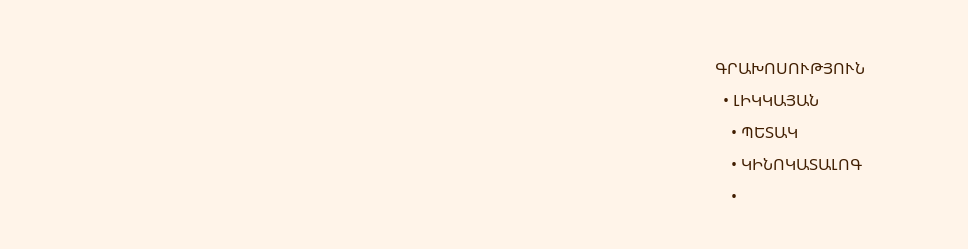ԳՐԱԽՈՍՈՒԹՅՈՒՆ
  • ԼԻԿԿԱՅԱՆ
    • ՊԵՏԱԿ
    • ԿԻՆՈԿԱՏԱԼՈԳ
    •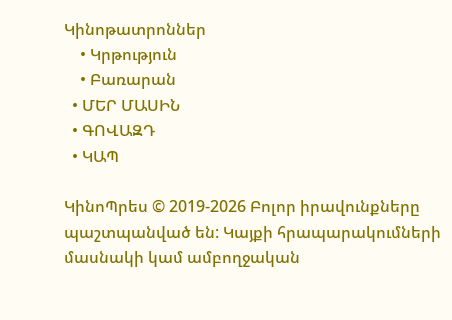Կինոթատրոններ
    • Կրթություն
    • Բառարան
  • ՄԵՐ ՄԱՍԻՆ
  • ԳՈՎԱԶԴ
  • ԿԱՊ

ԿինոՊրես © 2019-2026 Բոլոր իրավունքները պաշտպանված են: Կայքի հրապարակումների մասնակի կամ ամբողջական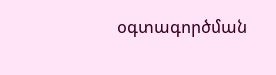օգտագործման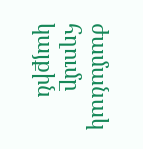ժամանակ հղումը կայքին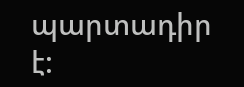պարտադիր է: